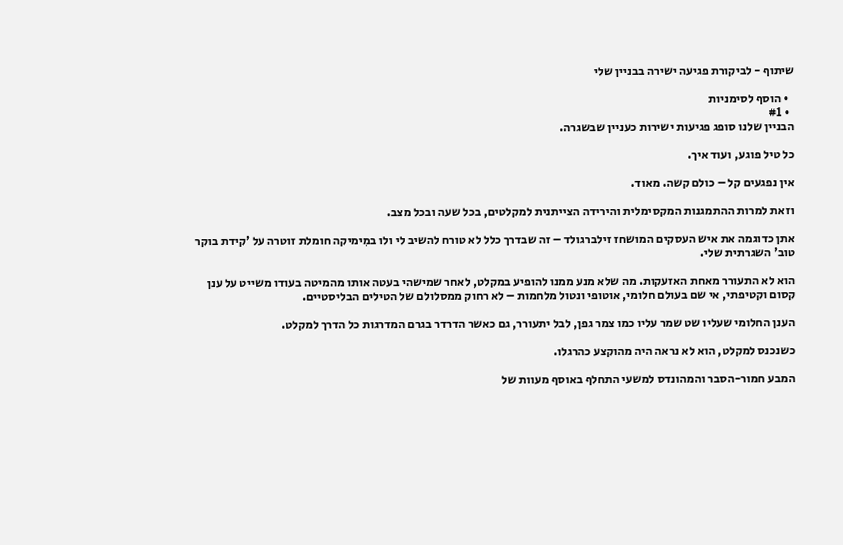שיתוף - לביקורת פגיעה ישירה בבניין שלי

  • הוסף לסימניות
  • #1
הבניין שלנו סופג פגיעות ישירות כעניין שבשגרה.

כל טיל פוגע, ועוד איך.

אין נפגעים קל – כולם קשה. מאוד.

וזאת למרות ההתמגנות המקסימלית והירידה הצייתנית למקלטים, בכל שעה ובכל מצב.

אתן כדוגמה את איש העסקים המושחז זילברגולד – זה שבדרך כלל לא טורח להשיב לי ולו במִימיקה חומלת זוטרה על 'קידת בוקר טוב' השגרתית שלי.

הוא לא התעורר מאחת האזעקות. מה שלא מנע ממנו להופיע במקלט, לאחר שמישהי בעטה אותו מהמיטה בעודו משייט על ענן קסום וקטיפתי, אי שם בעולם חלומי, אוטופי ונטול מלחמות – לא רחוק ממסלולם של הטילים הבליסטיים.

הענן החלומי שעליו שט שמר עליו כמו צמר גפן, לבל יתעורר, גם כאשר הדרדר בגרם המדרגות כל הדרך למקלט.

כשנכנס למקלט, הוא לא נראה היה מהוקצע כהרגלו.

המבע חמור-הסבר והמהונדס למשעי התחלף באוסף מעוות של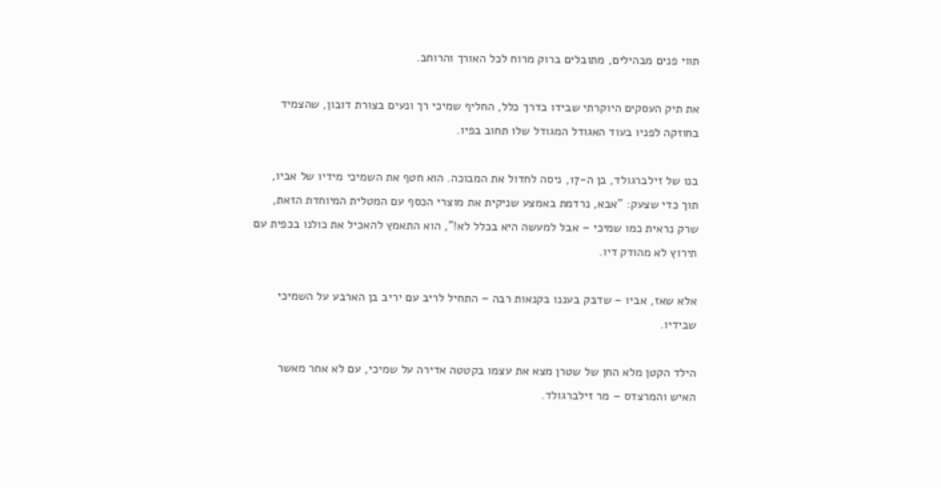תווי פנים מבהילים, מתובלים ברוק מרוח לכל האורך והרוחב.

את תיק העסקים היוקרתי שבידו בדרך כלל, החליף שמיכי רך ונעים בצורת דובון, שהצמיד בחוזקה לפניו בעוד האגודל המגודל שלו תחוב בפיו.

בנו של זילברגולד, בן ה-17, ניסה לחדול את המבוכה. הוא חטף את השמיכי מידיו של אביו, תוך כדי שצעק: "אבא, נרדמת באמצע שניקית את מוצרי הכסף עם המטלית המיוחדת הזאת, שרק נראית כמו שמיכי – אבל למעשה היא בכלל לא!", הוא התאמץ להאכיל את כולנו בכפית עם תירוץ לא מהודק דיו.

אלא שאז, אביו – שדבק בעננו בקנאות רבה – התחיל לריב עם יריב בן הארבע על השמיכי שבידיו.

הילד הקטן מלא החן של שטרן מצא את עצמו בקטטה אדירה על שמיכי, עם לא אחר מאשר האיש והמרצדס – מר זילברגולד.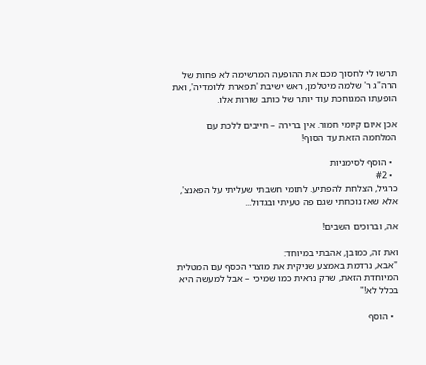תרשו לי לחסוך מכם את ההופעה המרשימה לא פחות של הרה"ג ר' שלמה מיטלמן, ראש ישיבת 'תפארת ללומדיה', ואת הופעתו המגוחכת עוד יותר של כותב שורות אלו.

אכן איום קיומי חמור. אין ברירה – חייבים ללכת עם המלחמה הזאת עד הסוף!

  • הוסף לסימניות
  • #2
כרגיל, הצלחת להפתיע. לתומי חשבתי שעליתי על הפאנצ', אלא שאז נוכחתי שגם פה טעיתי ובגדול...

אה, וברוכים השבים!

ואת זה, כמובן, אהבתי במיוחד:
"אבא, נרדמת באמצע שניקית את מוצרי הכסף עם המטלית המיוחדת הזאת, שרק נראית כמו שמיכי – אבל למעשה היא בכלל לא!"

  • הוסף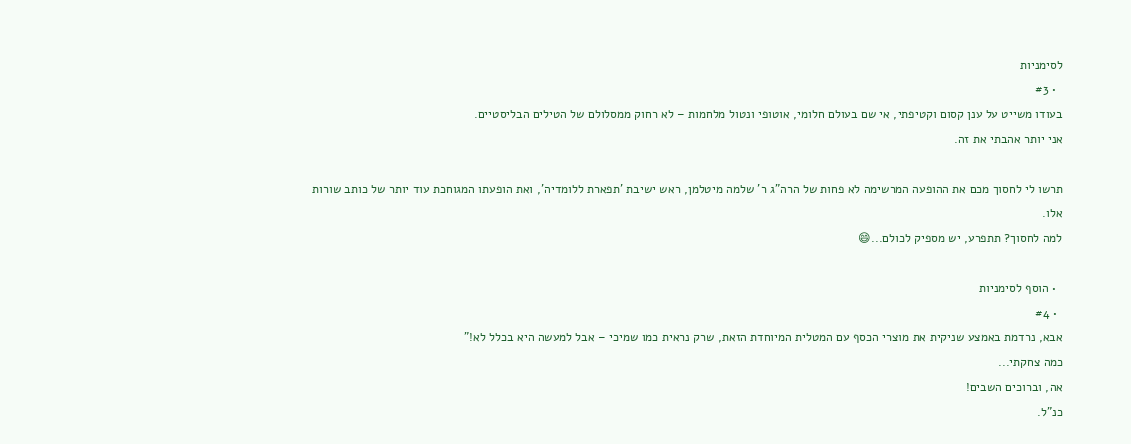לסימניות
  • #3
בעודו משייט על ענן קסום וקטיפתי, אי שם בעולם חלומי, אוטופי ונטול מלחמות – לא רחוק ממסלולם של הטילים הבליסטיים.
אני יותר אהבתי את זה.

תרשו לי לחסוך מכם את ההופעה המרשימה לא פחות של הרה"ג ר' שלמה מיטלמן, ראש ישיבת 'תפארת ללומדיה', ואת הופעתו המגוחכת עוד יותר של כותב שורות אלו.
למה לחסוך? תתפרע, יש מספיק לכולם...😄

  • הוסף לסימניות
  • #4
אבא, נרדמת באמצע שניקית את מוצרי הכסף עם המטלית המיוחדת הזאת, שרק נראית כמו שמיכי – אבל למעשה היא בכלל לא!"
כמה צחקתי...
אה, וברוכים השבים!
כנ"ל.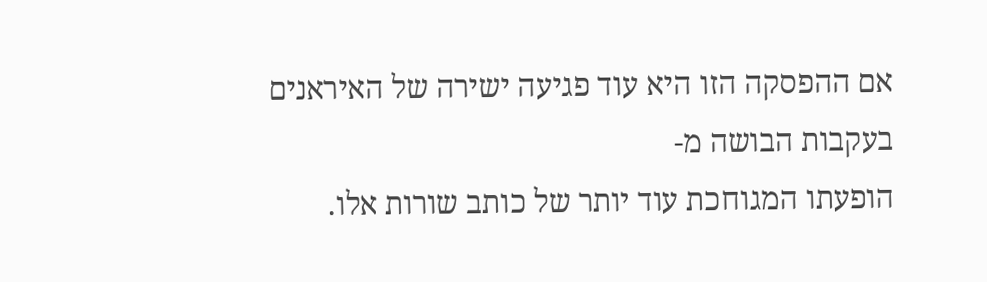אם ההפסקה הזו היא עוד פגיעה ישירה של האיראנים
בעקבות הבושה מ-
הופעתו המגוחכת עוד יותר של כותב שורות אלו.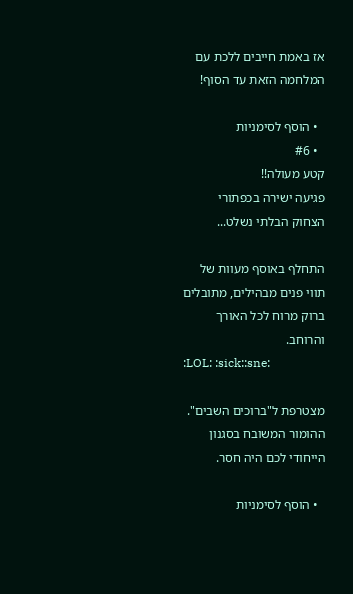אז באמת חייבים ללכת עם המלחמה הזאת עד הסוף!

  • הוסף לסימניות
  • #6
קטע מעולה!!
פגיעה ישירה בכפתורי הצחוק הבלתי נשלט...

התחלף באוסף מעוות של תווי פנים מבהילים, מתובלים ברוק מרוח לכל האורך והרוחב.
:LOL: :sick::sne:

מצטרפת ל"ברוכים השבים".
ההומור המשובח בסגנון הייחודי לכם היה חסר.

  • הוסף לסימניות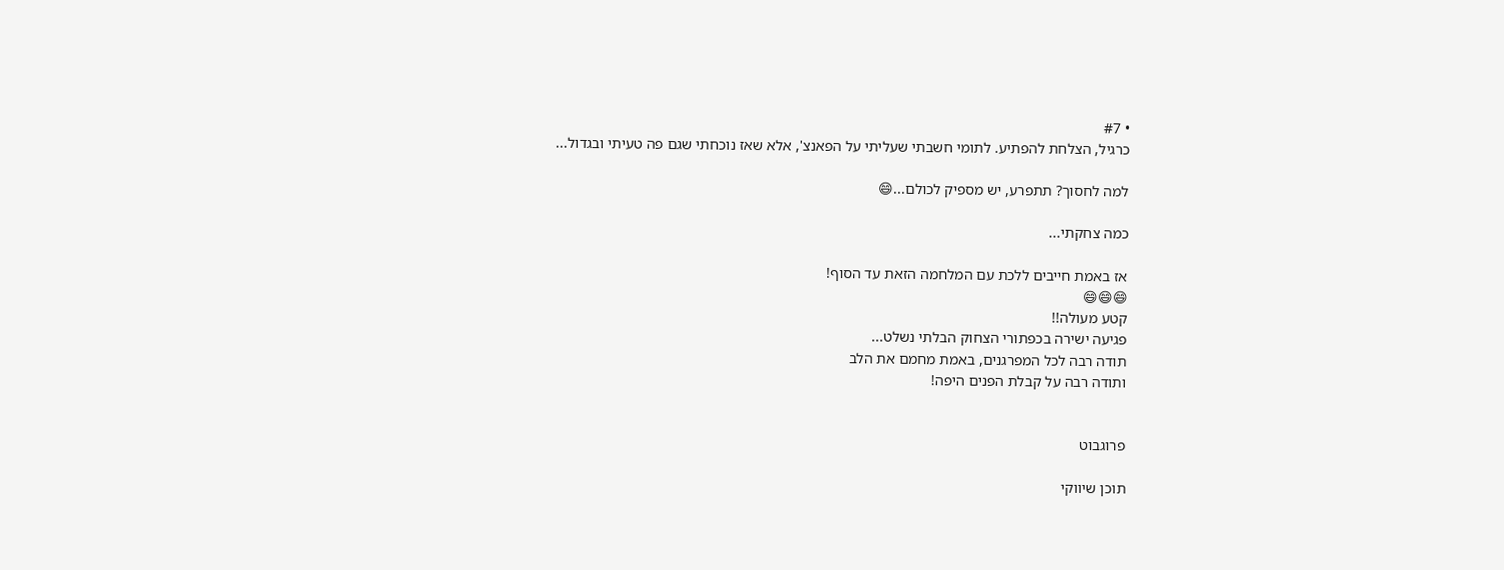• #7
כרגיל, הצלחת להפתיע. לתומי חשבתי שעליתי על הפאנצ', אלא שאז נוכחתי שגם פה טעיתי ובגדול...

למה לחסוך? תתפרע, יש מספיק לכולם...😄

כמה צחקתי...

אז באמת חייבים ללכת עם המלחמה הזאת עד הסוף!
😄😄😄
קטע מעולה!!
פגיעה ישירה בכפתורי הצחוק הבלתי נשלט...
תודה רבה לכל המפרגנים, באמת מחמם את הלב
ותודה רבה על קבלת הפנים היפה!


פרוגבוט

תוכן שיווקי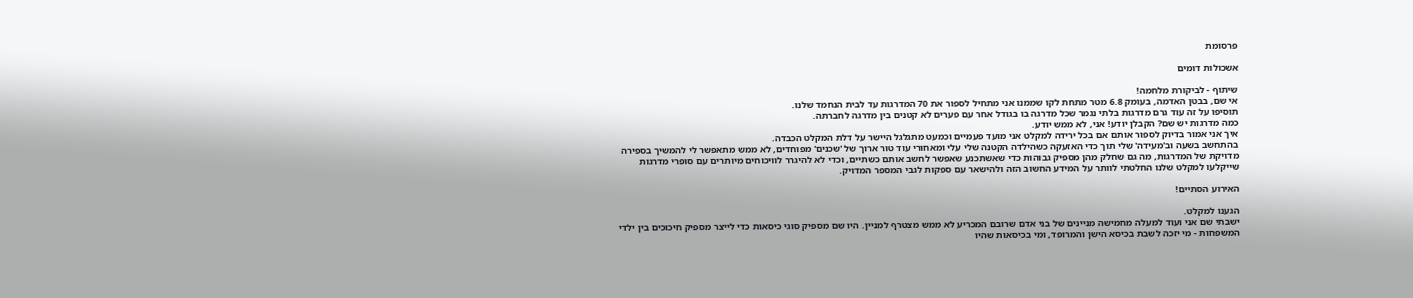פרסומת

אשכולות דומים

שיתוף - לביקורת מלחמה!
אי שם, בבטן האדמה, בעומק 6.8 מטר מתחת לקו שממנו אני מתחיל לספור את 70 המדרגות עד לבית הנחמד שלנו.
תוסיפו על זה עוד גרם מדרגות בלתי נגמר שכל מדרגה בו בגודל אחר עם פערים לא קטנים בין מדרגה לחברתה.
כמה מדרגות יש שם? הקבלן יודע! אני, לא ממש יודע.
איך אני אמור בדיוק לספור אותם אם בכל ירידה למקלט אני מועד פעמיים וכמעט מתגלגל היישר על דלת המקלט הכבדה.
בהתחשב בשעה וב'מעידה' שלי תוך כדי האזעקה כשהילדה הקטנה שלי עלי ומאחורי עוד טור ארוך של 'שכנים' מפוחדים, לא ממש מתאפשר לי להמשיך בספירה מדויקת של המדרגות, מה גם שחלק מהן מספיק גבוהות כדי שאשתכנע שאפשר לחשב אותם כשתיים, וכדי לא להיגרר לוויכוחים מיותרים עם סופרי מדרגות שייקלעו למקלט שלנו החלטתי לוותר על המידע החשוב הזה ולהישאר עם ספקות לגבי המספר המדויק.

האירוע הסתיים!

הגענו למקלט.
ישבתי שם אני ועוד למעלה מחמישה מניינים של בני אדם שרובם המכריע לא ממש מצטרף למניין. היו שם מספיק סוגי כיסאות כדי לייצר מספיק חיכוכים בין ילדי המשפחות - מי יזכה לשבת בכיסא הישן והמרופד, ומי בכיסאות שהיו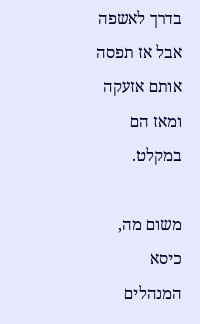בדרך לאשפה אבל אז תפסה אותם אזעקה ומאז הם במקלט.

משום מה, כיסא המנהלים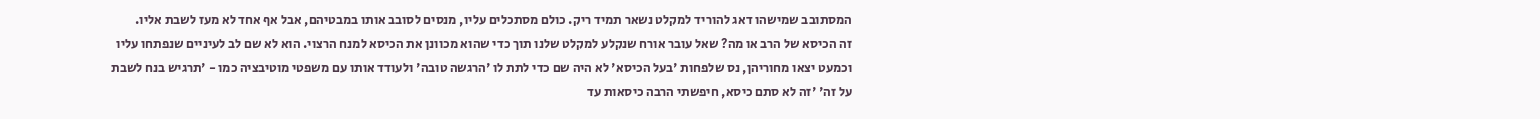המסתובב שמישהו דאג להוריד למקלט נשאר תמיד ריק. כולם מסתכלים עליו, מנסים לסובב אותו במבטיהם, אבל אף אחד לא מעז לשבת אליו.
זה הכיסא של הרב או מה? שאל עובר אורח שנקלע למקלט שלנו תוך כדי שהוא מכוונן את הכיסא למנח הרצוי. הוא לא שם לב לעיניים שנפתחו עליו וכמעט יצאו מחוריהן, נס שלפחות 'בעל הכיסא' לא היה שם כדי לתת לו 'הרגשה טובה' ולעודד אותו עם משפטי מוטיבציה כמו - 'תרגיש בנח לשבת על זה' 'זה לא סתם כיסא, חיפשתי הרבה כיסאות עד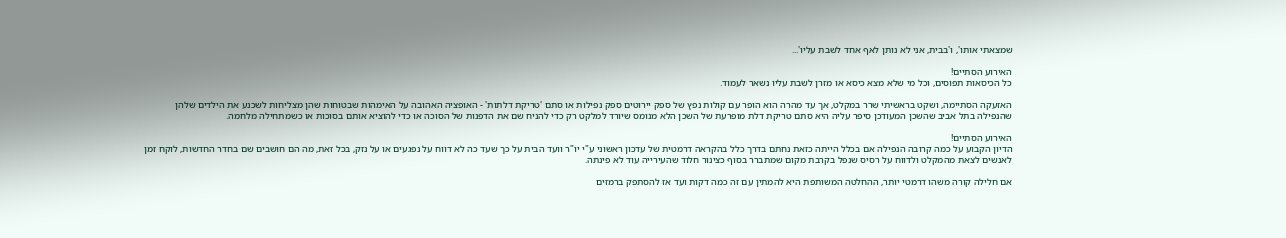שמצאתי אותו', ו'בבית, אני לא נותן לאף אחד לשבת עליו'...

האירוע הסתיים!
כל הכיסאות תפוסים, וכל מי שלא מצא כיסא או מזרן לשבת עליו נשאר לעמוד.

האזעקה הסתיימה, ושקט בראשיתי שרר במקלט, אך עד מהרה הוא הופר עם קולות נפץ של ספק יירוטים ספק נפילות או סתם 'טריקת דלתות' - האופציה האהובה על האימהות שבטוחות שהן מצליחות לשכנע את הילדים שלהן שהנפילה בתל אביב שהשכן המעודכן סיפר עליה היא סתם טריקת דלת מופרעת של השכן הלא מנומס שיורד למלקט רק כדי להניח שם את הדפנות של הסוכה או כדי להוציא אותם בסוכות או כשמתחילה מלחמה.

האירוע הסתיים!
הדיון הקבוע על כמה קרובה הנפילה אם בכלל הייתה כזאת נחתם בדרך כלל בהקראה דרמטית של עדכון ראשוני ע"י יו"ר וועד הבית על כך שעד כה לא דווח על נפגעים או על נזק, בכל זאת, מה הם חושבים שם בחדר החדשות, לוקח זמן לאנשים לצאת מהמקלט ולדווח על רסיס שנפל בקרבת מקום שמתברר בסוף כצינור חלוד שהעירייה עוד לא פינתה.

אם חלילה קורה משהו דרמטי יותר, ההחלטה המשותפת היא להמתין עם זה כמה דקות ועד אז להסתפק ברמזים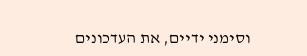וסימני ידיים, את העדכונים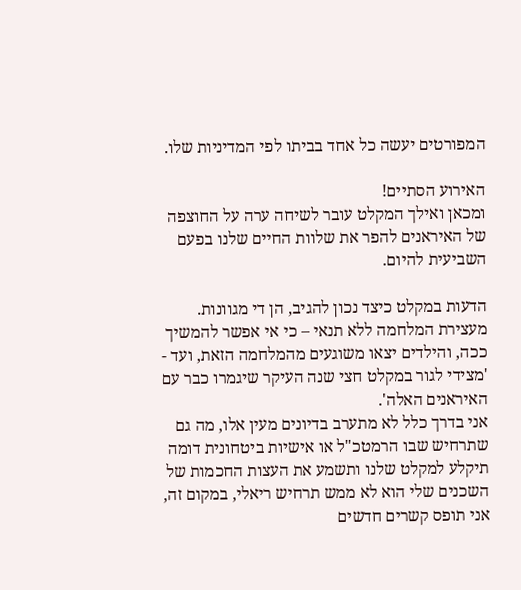המפורטים יעשה כל אחד בביתו לפי המדיניות שלו.

האירוע הסתיים!
ומכאן ואילך המקלט עובר לשיחה ערה על החוצפה של האיראנים להפר את שלוות החיים שלנו בפעם השביעית להיום.

הדעות במקלט כיצד נכון להגיב, הן די מגוונות. מעצירת המלחמה ללא תנאי – כי אי אפשר להמשיך ככה, והילדים יצאו משוגעים מהמלחמה הזאת, ועד - 'מצידי לגור במקלט חצי שנה העיקר שיגמרו כבר עם האיראנים האלה'.
אני בדרך כלל לא מתערב בדיונים מעין אלו, מה גם שתרחיש שבו הרמטכ"ל או אישיות ביטחונית דומה תיקלע למקלט שלנו ותשמע את העצות החכמות של השכנים שלי הוא לא ממש תרחיש ריאלי, במקום זה, אני תופס קשרים חדשים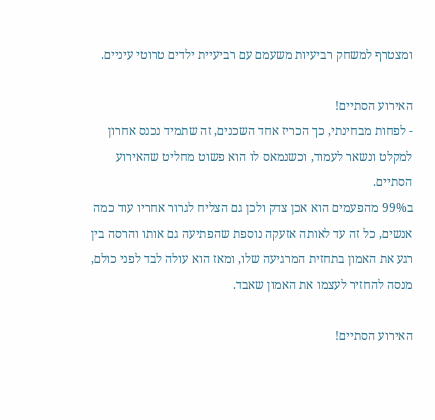ומצטרף למשחק רביעיות משעמם עם רביעיית ילדים טרוטי עיניים.

האירוע הסתיים!
- לפחות מבחינתי, כך הכריז אחד השכנים, זה שתמיד נכנס אחרון למקלט ונשאר לעמוד, וכשנמאס לו הוא פשוט מחליט שהאירוע הסתיים.
ב99% מהפעמים הוא אכן צדק ולכן גם הצליח לגרור אחריו עוד כמה אנשים, כל זה עד לאותה אזעקה נוספת שהפתיעה גם אותו והרסה בין רגע את האמון בתחזית המרגיעה שלו, ומאז הוא עולה לבד לפני כולם, מנסה להחזיר לעצמו את האמון שאבד.

האירוע הסתיים!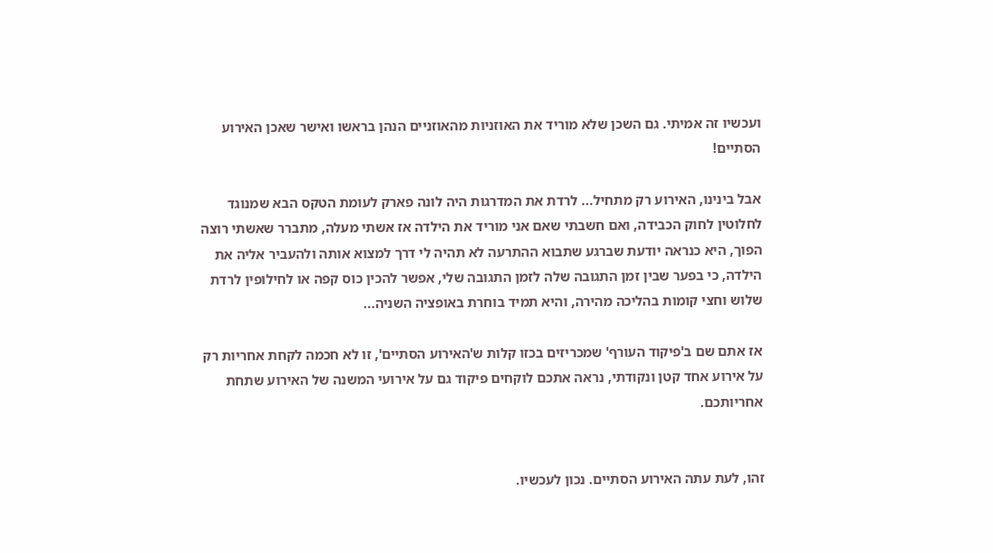ועכשיו זה אמיתי. גם השכן שלא מוריד את האוזניות מהאוזניים הנהן בראשו ואישר שאכן האירוע הסתיים!

אבל בינינו, האירוע רק מתחיל... לרדת את המדרגות היה לונה פארק לעומת הטקס הבא שמנוגד לחלוטין לחוק הכבידה, ואם חשבתי שאם אני מוריד את הילדה אז אשתי מעלה, מתברר שאשתי רוצה הפוך, היא כנראה יודעת שברגע שתבוא ההתרעה לא תהיה לי דרך למצוא אותה ולהעביר אליה את הילדה, כי בפער שבין זמן התגובה שלה לזמן התגובה שלי, אפשר להכין כוס קפה או לחילופין לרדת שלוש וחצי קומות בהליכה מהירה, והיא תמיד בוחרת באופציה השניה...

אז אתם שם ב'פיקוד העורף' שמכריזים בכזו קלות ש'האירוע הסתיים', זו לא חכמה לקחת אחריות רק על אירוע אחד קטן ונקודתי, נראה אתכם לוקחים פיקוד גם על אירועי המשנה של האירוע שתחת אחריותכם.


זהו, לעת עתה האירוע הסתיים. נכון לעכשיו.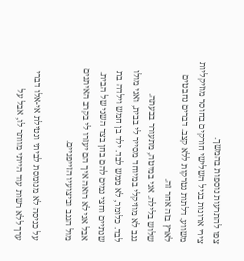צפו להתרעות נוספות בהמשך.
צירי ארונות בגיל השלישי חורקים בחוסר מוזיקליות משווע. דלתות נטרקות ללא קצב. דברים נחבטים לארץ בזה אחר זה.
שלוש בלילה. אני במיטה, מתעורר בבעתה.
גנב לא מוזיקלי במיוחד מסייר לי בבית, ואני מולו לבד. כלומר, לא ממש לבד. ילד בן חמש וילדה בת שנתיים וחצי נמים להם בחן בצד השני של הבית. אבל אני לא רואה איך הם יעזרו לי בקרב האיתנים מול הגנב וביצועיו הזייפניים.

על כניסה לא מנומסת לביתי ונטילת אי-אלו דברי ערך ללא רשות עוד הייתי מוותר לו, אבל על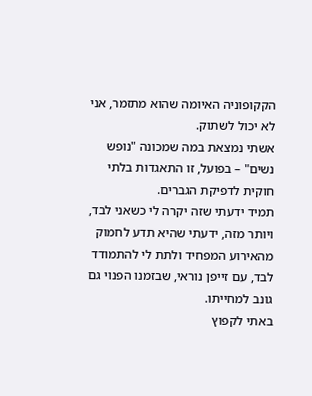הקקופוניה האיומה שהוא מתזמר, אני לא יכול לשתוק.
אשתי נמצאת במה שמכונה "נופש נשים" – בפועל, זו התאגדות בלתי חוקית לדפיקת הגברים.
תמיד ידעתי שזה יקרה לי כשאני לבד, ויותר מזה, ידעתי שהיא תדע לחמוק מהאירוע המפחיד ולתת לי להתמודד לבד, עם זייפן נוראי, שבזמנו הפנוי גם גונב למחייתו.
באתי לקפוץ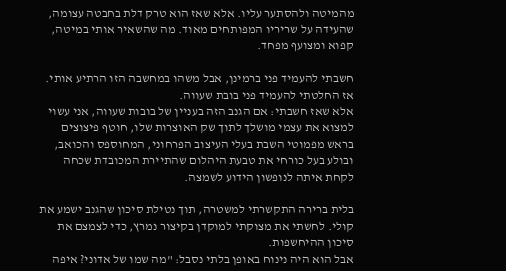מהמיטה ולהסתער עליו. אלא שאז הוא טרק דלת בחבטה עצומה, שהעידה על שריריו המפותחים מאוד. מה שהשאיר אותי במיטה, קפוא ומצועף מפחד.

חשבתי להעמיד פני ברמינן, אבל משהו במחשבה הזו הרתיע אותי. אז החלטתי להעמיד פני בובת שעווה.
אלא שאז חשבתי: אם הגנב הזה בעניין של בובות שעווה, אני עשוי למצוא את עצמי מושלך לתוך שק האוצרות שלו, חוטף פיצוצים בראש מפמוטי השבת בעלי העיצוב הפרחוני, המחוספס והכואב, ובולע בעל כורחי את טבעת היהלום שהתיירת המכובדת שכחה לקחת איתה לנופשון הידוע לשמצה.

בלית ברירה התקשרתי למשטרה, תוך נטילת סיכון שהגנב ישמע את קולי. לחשתי את מצוקתי למוקדן בקיצור נמרץ, כדי לצמצם את סיכון ההיחשפות.
אבל הוא היה נינוח באופן בלתי נסבל: "מה שמו של אדוני? איפה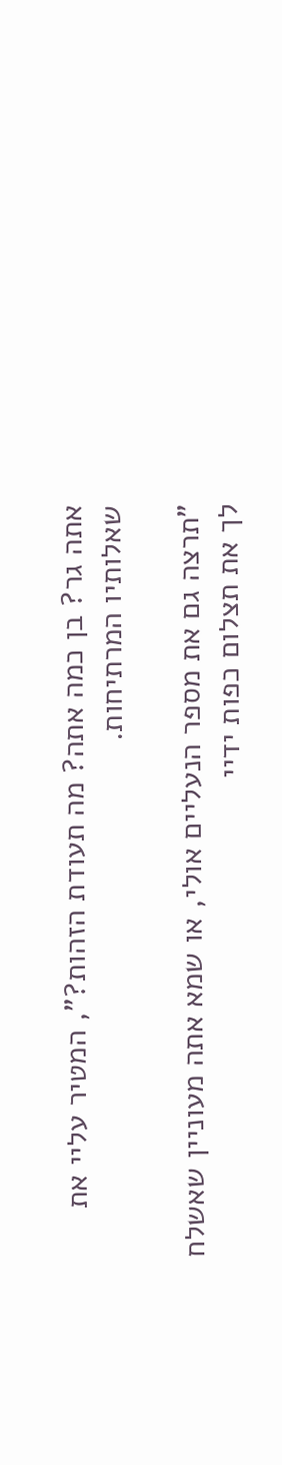אתה גר? בן כמה אתה? מה תעודת הזהות?", המטיר עליי את שאלותיו המרתיחות.

"תרצה גם את מספר הנעליים אולי, או שמא אתה מעוניין שאשלח לך את תצלום כפות ידיי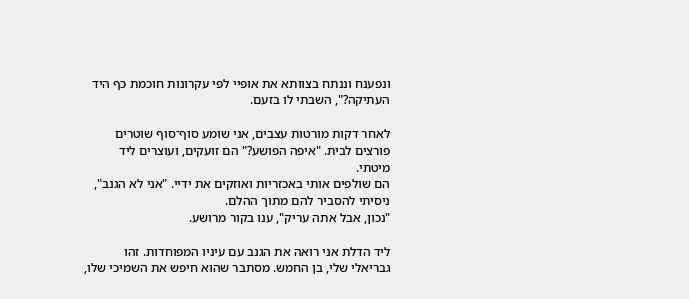ונפענח וננתח בצוותא את אופיי לפי עקרונות חוכמת כף היד העתיקה?", השבתי לו בזעם.

לאחר דקות מורטות עצבים, אני שומע סוף־סוף שוטרים פורצים לבית. "איפה הפושע?" הם זועקים, ועוצרים ליד מיטתי.
הם שולפים אותי באכזריות ואוזקים את ידיי. "אני לא הגנב", ניסיתי להסביר להם מתוך ההלם.
"נכון, אבל אתה עריק", ענו בקור מרושע.

ליד הדלת אני רואה את הגנב עם עיניו המפוחדות. זהו גבריאלי שלי, בן החמש. מסתבר שהוא חיפש את השמיכי שלו,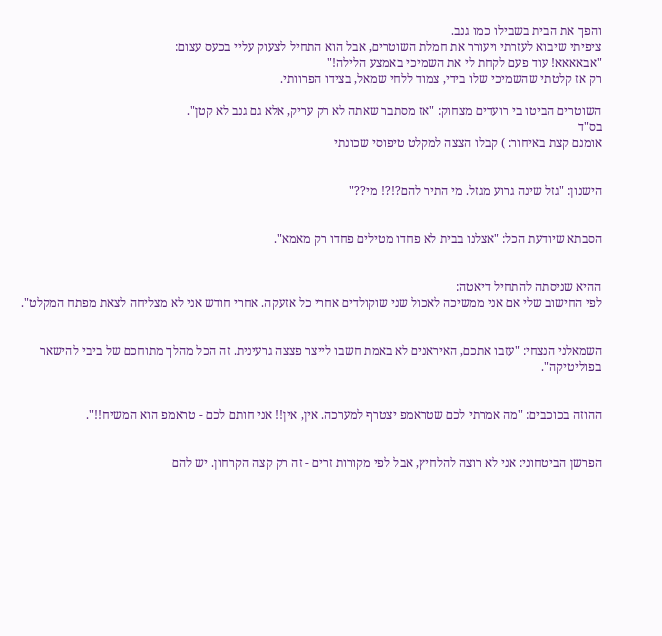והפך את הבית בשבילו כמו גנב.
ציפיתי שיבוא לעזרתי ויעורר את חמלת השוטרים, אבל הוא התחיל לצעוק עליי בכעס עצום:
"אבאאאא! עוד פעם לקחת לי את השמיכי באמצע הלילה!"
רק אז קלטתי שהשמיכי שלו בידי, צמוד ללחי שמאל, בצידו הפרוותי.

השוטרים הביטו בי רועדים מצחוק: "אז מסתבר שאתה לא רק עריק, אלא גם גנב לא קטן".
בס"ד
אומנם קצת באיחור: ) קבלו הצצה למקלט טיפוסי שכונתי


הישנון: "גזל שינה גרוע מגזל. מי התיר להם?!?! מי??"


הסבתא שיודעת הכל: "אצלנו בבית לא פחדו מטילים פחדו רק מאמא".


ההיא שניסתה להתחיל דיאטה:
לפי החישוב שלי אם אני ממשיכה לאכול שני שוקולדים אחרי כל אזעקה. אחרי חודש אני לא מצליחה לצאת מפתח המקלט".


השמאלני הנצחי: "עזבו אתכם, האיראנים לא באמת חשבו לייצר פצצה גרעינית. זה הכל מהלך מתוחכם של ביבי להישאר בפוליטיקה".


ההוזה בכוכבים: "מה אמרתי לכם שטראמפ יצטרף למערכה. אין, אין!! אני חותם לכם - טראמפ הוא המשיח!!".


הפרשן הביטחוני: אני לא רוצה להלחיץ, אבל לפי מקורות זרים - זה רק קצה הקרחון. יש להם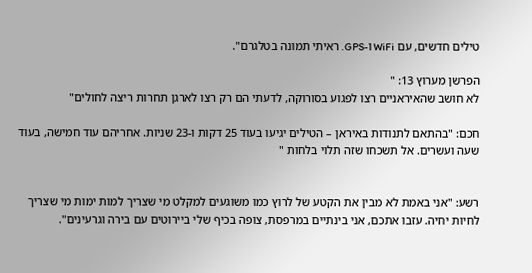טילים חדשים, עם WiFi ו-GPS. ראיתי תמונה בטלגרם".

הפרשן מערוץ 13: "
לא חושב שהאיראניים רצו לפגוע בסורוקה, לדעתי הם רק רצו לארגן תחרות ריצה לחולים"

חכם: "בהתאם לתנודות באיראן – הטילים יגיעו בעוד 25 דקות ו-23 שניות. אחריהם עוד חמישה, בעוד שעה ועשרים. אל תשכחו שזה תלוי בלחות "


רשע: "אני באמת לא מבין את הקטע של לרוץ כמו משוגעים למקלט מי שצריך למות ימות מי שצריך לחיות יחיה. עזבו אתכם, אני בינתיים במרפסת, צופה בכיף שלי ביירוטים עם בירה וגרעינים".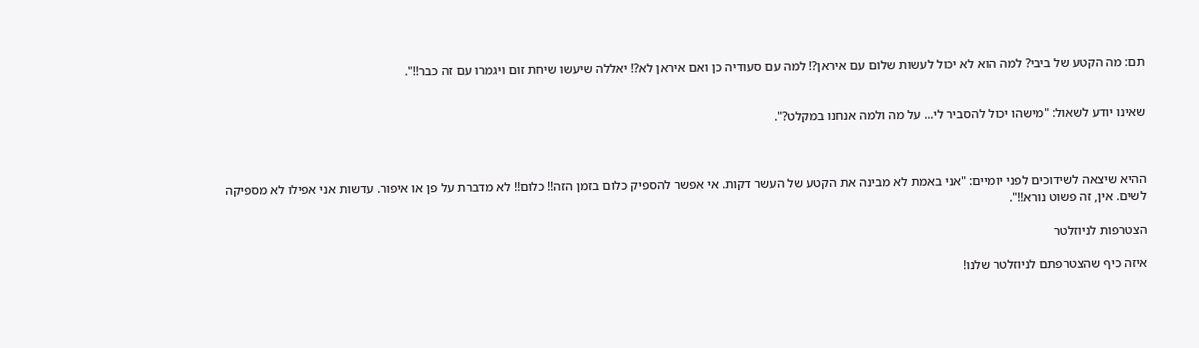תם: מה הקטע של ביבי? למה הוא לא יכול לעשות שלום עם איראן?! למה עם סעודיה כן ואם איראן לא?! יאללה שיעשו שיחת זום ויגמרו עם זה כבר!!".


שאינו יודע לשאול: "מישהו יכול להסביר לי... על מה ולמה אנחנו במקלט?".



ההיא שיצאה לשידוכים לפני יומיים: "אני באמת לא מבינה את הקטע של העשר דקות. אי אפשר להספיק כלום בזמן הזה!! כלום!! לא מדברת על פן או איפור. עדשות אני אפילו לא מספיקה לשים. אין, זה פשוט נורא!!".

הצטרפות לניוזלטר

איזה כיף שהצטרפתם לניוזלטר שלנו!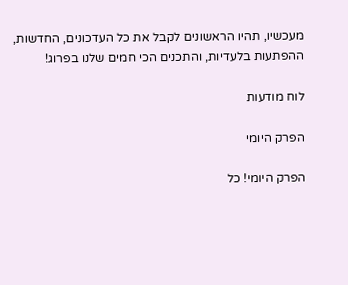מעכשיו, תהיו הראשונים לקבל את כל העדכונים, החדשות, ההפתעות בלעדיות, והתכנים הכי חמים שלנו בפרוג!

לוח מודעות

הפרק היומי

הפרק היומי! כל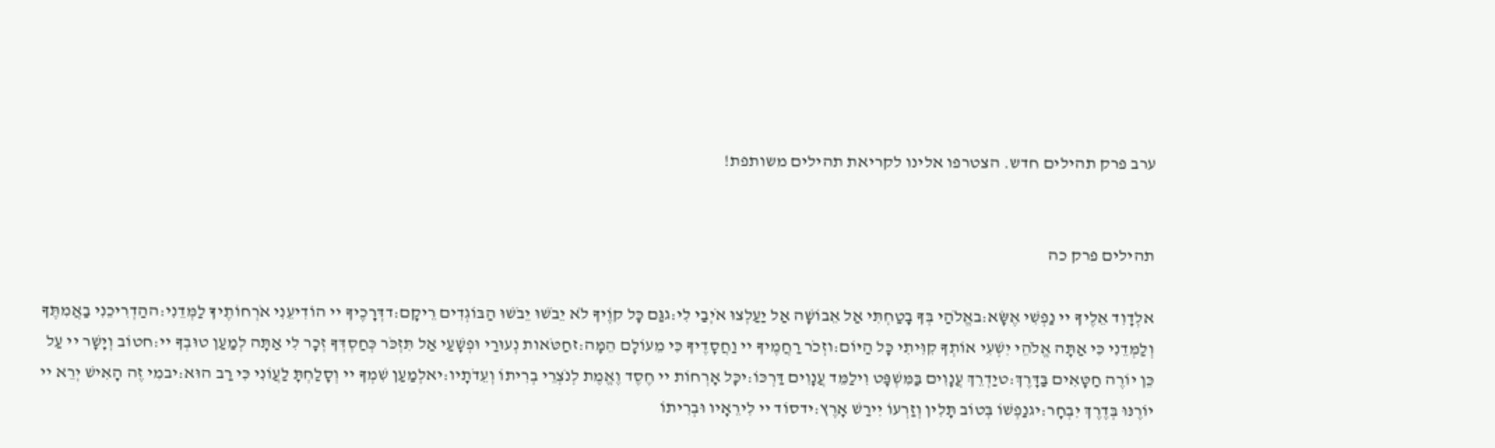ערב פרק תהילים חדש. הצטרפו אלינו לקריאת תהילים משותפת!


תהילים פרק כה

אלְדָוִד אֵלֶיךָ יי נַפְשִׁי אֶשָּׂא:באֱלֹהַי בְּךָ בָטַחְתִּי אַל אֵבוֹשָׁה אַל יַעַלְצוּ אֹיְבַי לִי:גגַּם כָּל קוֶֹיךָ לֹא יֵבֹשׁוּ יֵבֹשׁוּ הַבּוֹגְדִים רֵיקָם:דדְּרָכֶיךָ יי הוֹדִיעֵנִי אֹרְחוֹתֶיךָ לַמְּדֵנִי:ההַדְרִיכֵנִי בַאֲמִתֶּךָ וְלַמְּדֵנִי כִּי אַתָּה אֱלֹהֵי יִשְׁעִי אוֹתְךָ קִוִּיתִי כָּל הַיּוֹם:וזְכֹר רַחֲמֶיךָ יי וַחֲסָדֶיךָ כִּי מֵעוֹלָם הֵמָּה:זחַטֹּאות נְעוּרַי וּפְשָׁעַי אַל תִּזְכֹּר כְּחַסְדְּךָ זְכָר לִי אַתָּה לְמַעַן טוּבְךָ יי:חטוֹב וְיָשָׁר יי עַל כֵּן יוֹרֶה חַטָּאִים בַּדָּרֶךְ:טיַדְרֵךְ עֲנָוִים בַּמִּשְׁפָּט וִילַמֵּד עֲנָוִים דַּרְכּוֹ:יכָּל אָרְחוֹת יי חֶסֶד וֶאֱמֶת לְנֹצְרֵי בְרִיתוֹ וְעֵדֹתָיו:יאלְמַעַן שִׁמְךָ יי וְסָלַחְתָּ לַעֲוֹנִי כִּי רַב הוּא:יבמִי זֶה הָאִישׁ יְרֵא יי יוֹרֶנּוּ בְּדֶרֶךְ יִבְחָר:יגנַפְשׁוֹ בְּטוֹב תָּלִין וְזַרְעוֹ יִירַשׁ אָרֶץ:ידסוֹד יי לִירֵאָיו וּבְרִיתוֹ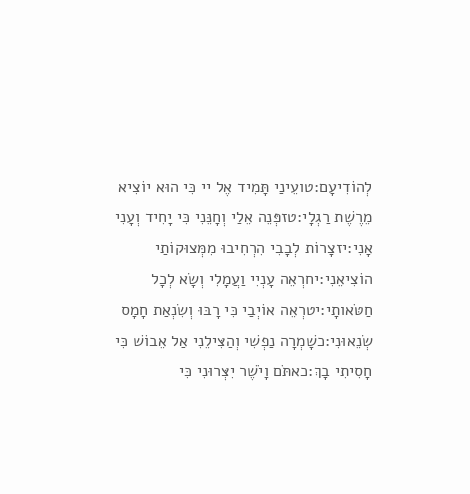לְהוֹדִיעָם:טועֵינַי תָּמִיד אֶל יי כִּי הוּא יוֹצִיא מֵרֶשֶׁת רַגְלָי:טזפְּנֵה אֵלַי וְחָנֵּנִי כִּי יָחִיד וְעָנִי אָנִי:יזצָרוֹת לְבָבִי הִרְחִיבוּ מִמְּצוּקוֹתַי הוֹצִיאֵנִי:יחרְאֵה עָנְיִי וַעֲמָלִי וְשָׂא לְכָל חַטֹּאותָי:יטרְאֵה אוֹיְבַי כִּי רָבּוּ וְשִׂנְאַת חָמָס שְׂנֵאוּנִי:כשָׁמְרָה נַפְשִׁי וְהַצִּילֵנִי אַל אֵבוֹשׁ כִּי חָסִיתִי בָךְ:כאתֹּם וָיֹשֶׁר יִצְּרוּנִי כִּי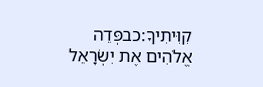קִוִּיתִיךָ:כבפְּדֵה אֱלֹהִים אֶת יִשְׂרָאֵל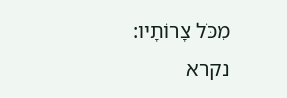מִכֹּל צָרוֹתָיו:
נקרא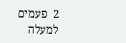2  פעמים
למעלה